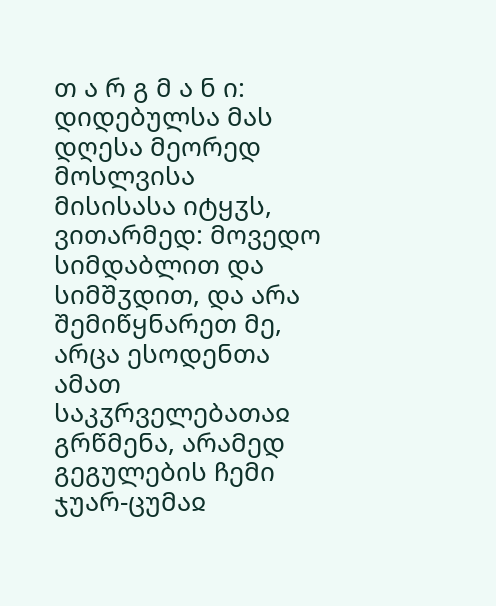თ ა რ გ მ ა ნ ი: დიდებულსა მას დღესა მეორედ მოსლვისა მისისასა იტყჳს, ვითარმედ: მოვედო სიმდაბლით და სიმშჳდით, და არა შემიწყნარეთ მე, არცა ესოდენთა ამათ საკჳრველებათაჲ გრწმენა, არამედ გეგულების ჩემი ჯუარ-ცუმაჲ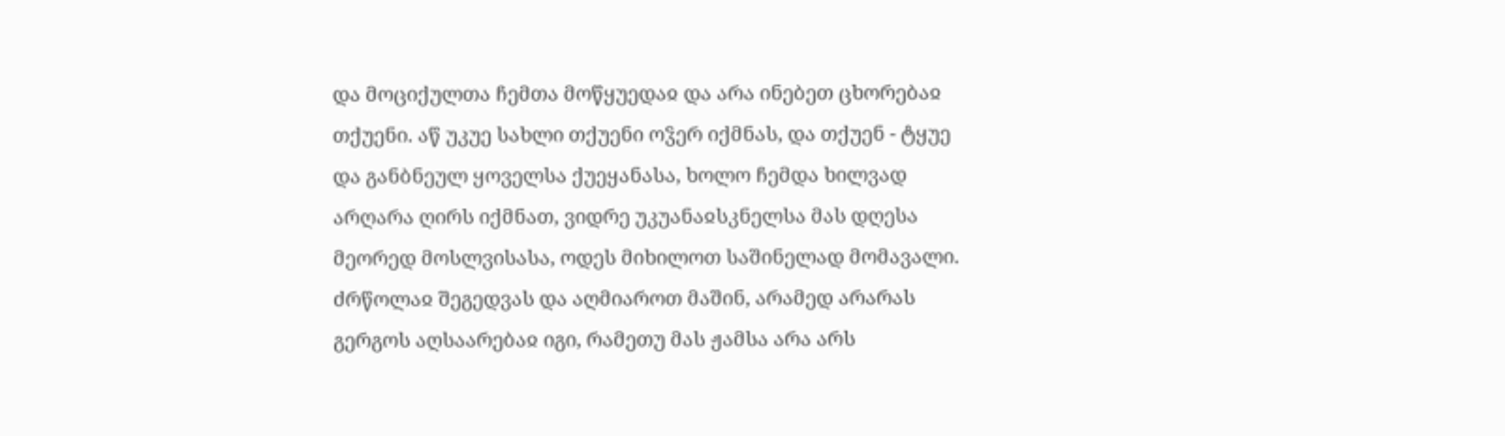და მოციქულთა ჩემთა მოწყუედაჲ და არა ინებეთ ცხორებაჲ თქუენი. აწ უკუე სახლი თქუენი ოჴერ იქმნას, და თქუენ - ტყუე და განბნეულ ყოველსა ქუეყანასა, ხოლო ჩემდა ხილვად არღარა ღირს იქმნათ, ვიდრე უკუანაჲსკნელსა მას დღესა მეორედ მოსლვისასა, ოდეს მიხილოთ საშინელად მომავალი. ძრწოლაჲ შეგედვას და აღმიაროთ მაშინ, არამედ არარას გერგოს აღსაარებაჲ იგი, რამეთუ მას ჟამსა არა არს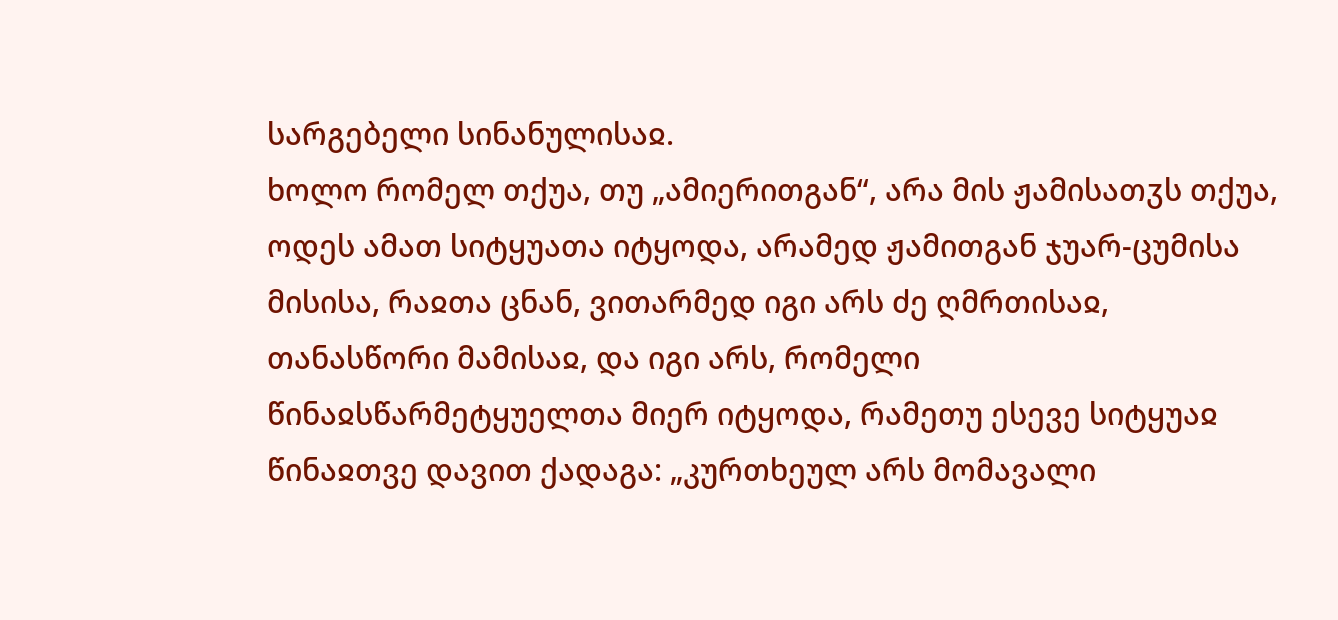სარგებელი სინანულისაჲ.
ხოლო რომელ თქუა, თუ „ამიერითგან“, არა მის ჟამისათჳს თქუა, ოდეს ამათ სიტყუათა იტყოდა, არამედ ჟამითგან ჯუარ-ცუმისა მისისა, რაჲთა ცნან, ვითარმედ იგი არს ძე ღმრთისაჲ, თანასწორი მამისაჲ, და იგი არს, რომელი წინაჲსწარმეტყუელთა მიერ იტყოდა, რამეთუ ესევე სიტყუაჲ წინაჲთვე დავით ქადაგა: „კურთხეულ არს მომავალი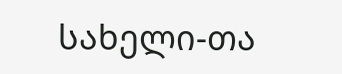სახელი-თა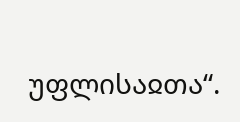უფლისაჲთა“.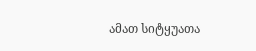ამათ სიტყუათა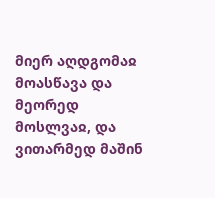მიერ აღდგომაჲ მოასწავა და მეორედ მოსლვაჲ, და ვითარმედ მაშინ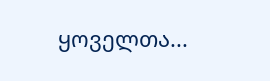ყოველთა...